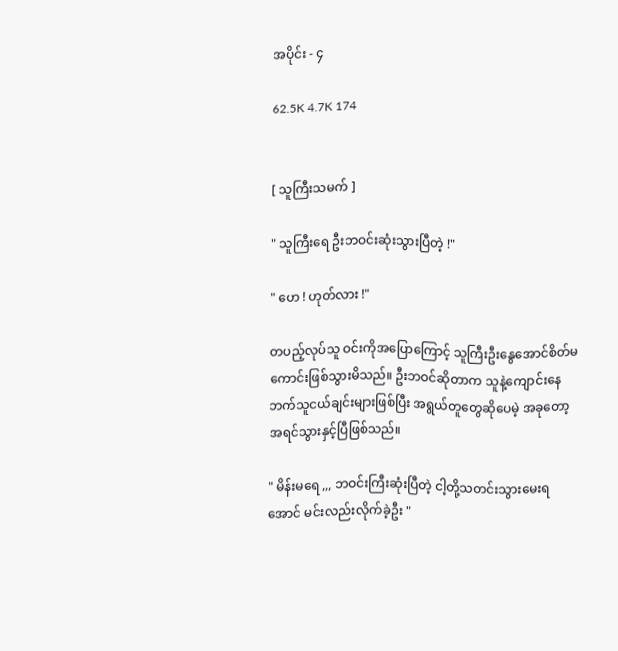အပိုင်း - ၄

62.5K 4.7K 174


[ သူကြီးသမက် ]

" သူကြီးရေ ဦးဘဝင်းဆုံးသွားပြီတဲ့ !"

" ဟေ ! ဟုတ်လား !"

တပည့်လုပ်သူ ဝင်းကိုအပြောကြောင့် သူကြီးဦးနွေအောင်စိတ်မကောင်းဖြစ်သွားမိသည်။ ဦးဘဝင်ဆိုတာက သူနဲ့ကျောင်းနေဘက်သူငယ်ချင်းများဖြစ်ပြီး အရွယ်တူတွေဆိုပေမဲ့ အခုတော့အရင်သွားနှင့်ပြီဖြစ်သည်။

" မိန်းမရေ ,,, ဘဝင်းကြီးဆုံးပြီတဲ့ ငါ့တို့သတင်းသွားမေးရအောင် မင်းလည်းလိုက်ခဲ့ဦး "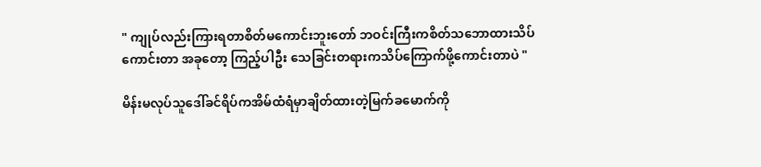" ကျုပ်လည်းကြားရတာစိတ်မကောင်းဘူးတော် ဘဝင်းကြီးကစိတ်သဘောထားသိပ်ကောင်းတာ အခုတော့ ကြည့်ပါဦး သေခြင်းတရားကသိပ်ကြောက်ဖို့ကောင်းတာပဲ "

မိန်းမလုပ်သူဒေါ်ခင်ရိပ်ကအိမ်ထံရံမှာချိတ်ထားတဲ့မြက်ခမောက်ကို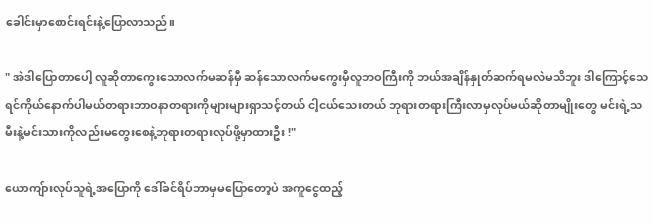ခေါင်းမှာစောင်းရင်းနဲ့ပြောလာသည်။

" အဲဒါပြောတာပေါ့ လူဆိုတာကွေးသောလက်မဆန်မှီ ဆန်သောလက်မကွေးမှီလူဘဝကြီးကို ဘယ်အချိန်နှုတ်ဆက်ရမလဲမသိဘူး ဒါကြောင့်သေရင်ကိုယ်နောက်ပါမယ်တရားဘာဝနာတရားကိုများများရှာသင့်တယ် ငါ့ငယ်သေးတယ် ဘုရားတရားကြီးလာမှလုပ်မယ်ဆိုတာမျိုးတွေ မင်းရဲ့သမီးနဲ့မင်းသားကိုလည်းမတွေးစေနဲ့ဘုရားတရားလုပ်ဖို့မှာထားဦး !"

ယောကျ်ားလုပ်သူရဲ့အပြောကို ဒေါ်ခင်ရိပ်ဘာမှမပြောတော့ပဲ အကူငွေထည့်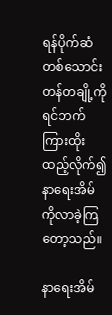ရန်ပိုက်ဆံတစ်‌သောင်းတန်တချို့ကိုရင်ဘက်ကြားထိုးထည့်လိုက်၍ နာရေးအိမ်ကိုလာခဲ့ကြတော့သည်။

နာရေးအိမ်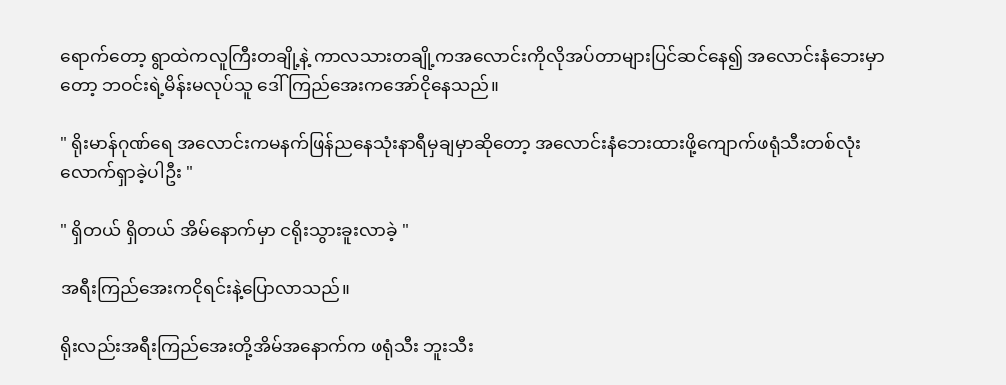ရောက်တော့ ရွာထဲကလူကြီးတချို့နဲ့ ကာလသားတချို့ကအလောင်းကိုလိုအပ်တာများပြင်ဆင်နေ၍ အလောင်းနံဘေးမှာတော့ ဘဝင်းရဲ့မိန်းမလုပ်သူ ဒေါ်ကြည်အေးကအော်ငိုနေသည်။

" ရိုးမာန်ဂုဏ်ရေ အလောင်းကမနက်ဖြန်ညနေသုံးနာရီမှချမှာဆိုတော့ အလောင်းနံဘေးထားဖို့ကျောက်ဖရုံသီးတစ်လုံးလောက်ရှာခဲ့ပါဦး "

" ရှိတယ် ရှိတယ် အိမ်နောက်မှာ ငရိုးသွားခူးလာခဲ့ "

အရီးကြည်အေးကငိုရင်းနဲ့ပြောလာသည်။

ရိုးလည်းအရီးကြည်အေးတို့အိမ်အနောက်က ဖရုံသီး ဘူးသီး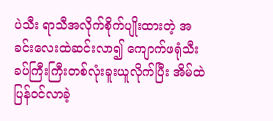ပဲသီး ရာသီအလိုက်စိုက်ပျိုးထားတဲ့ အခင်းလေးထဲဆင်းလာ၍ ကျောက်ဖရုံသီးခပ်ကြီးကြီးတစ်လုံးခူးယူလိုက်ပြီး အိမ်ထဲပြန်ဝင်လာခဲ့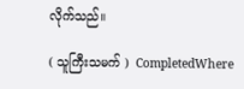လိုက်သည်။

( သူကြီးသမက် )  CompletedWhere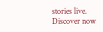stories live. Discover now